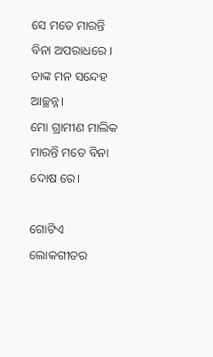ସେ ମତେ ମାରନ୍ତି ବିନା ଅପରାଧରେ । ତାଙ୍କ ମନ ସନ୍ଦେହ ଆଚ୍ଛନ୍ନ।
ମୋ ଗ୍ରାମୀଣ ମାଲିକ ମାରନ୍ତି ମତେ ବିନା ଦୋଷ ରେ।

ଗୋଟିଏ ଲୋକଗୀତର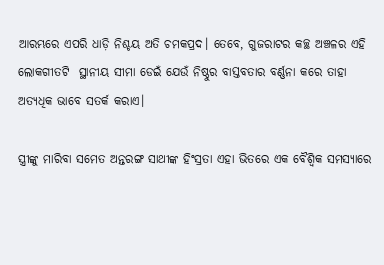ଆରମ୍ଭରେ ଏପରି ଧାଡ଼ି ନିଶ୍ଚୟ ଅତି ଚମକପ୍ରଦ। ତେବେ, ଗୁଜରାଟର କଚ୍ଛ ଅଞ୍ଚଳର ଏହି ଲୋକଗୀତଟି  ସ୍ଥାନୀୟ ସୀମା ଡେଇଁ ଯେଉଁ ନିଷ୍ଠୁର ବାସ୍ତବତାର ବର୍ଣ୍ଣନା କରେ ତାହା ଅତ୍ୟଧିକ ଭାବେ ସତର୍କ କରାଏ।

ସ୍ତ୍ରୀଙ୍କୁ ମାରିବା ସମେତ ଅନ୍ତରଙ୍ଗ ସାଥୀଙ୍କ ହିଂସ୍ରତା ଏହା ଭିତରେ ଏକ ବୈଶ୍ୱିକ ସମସ୍ୟାରେ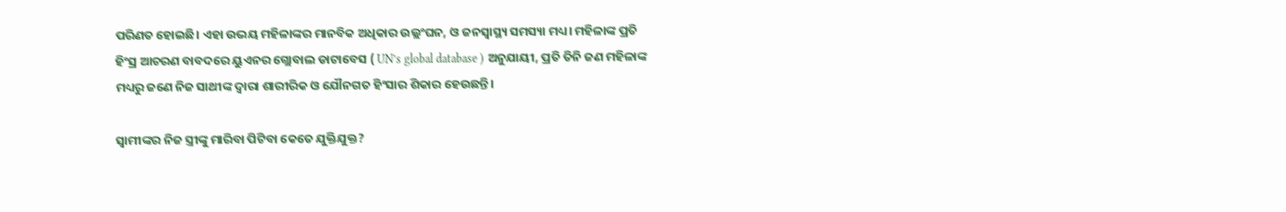ପରିଣତ ହୋଇଛି। ଏହା ଉଭୟ ମହିଳାଙ୍କର ମାନବିକ ଅଧିକାର ଉଲ୍ଲଂଘନ, ଓ ଜନସ୍ୱାସ୍ଥ୍ୟ ସମସ୍ୟା ମଧ୍ୟ। ମହିଳାଙ୍କ ପ୍ରତି ହିଂସ୍ର ଆଚରଣ ବାବଦରେ ୟୁଏନର ଗ୍ଲୋବାଲ ଡାଟାବେସ ( UN’s global database ) ଅନୁଯାୟୀ, ପ୍ରତି ତିନି ଜଣ ମହିଳାଙ୍କ ମଧ୍ୟରୁ ଜଣେ ନିଜ ସାଥୀଙ୍କ ଦ୍ଵାରା ଶାରୀରିକ ଓ ଯୌନଗତ ହିଂସାର ଶିକାର ହେଉଛନ୍ତି।

ସ୍ଵାମୀଙ୍କର ନିଜ ସ୍ତ୍ରୀଙ୍କୁ ମାରିବା ପିଟିବା କେତେ ଯୁକ୍ତିଯୁକ୍ତ?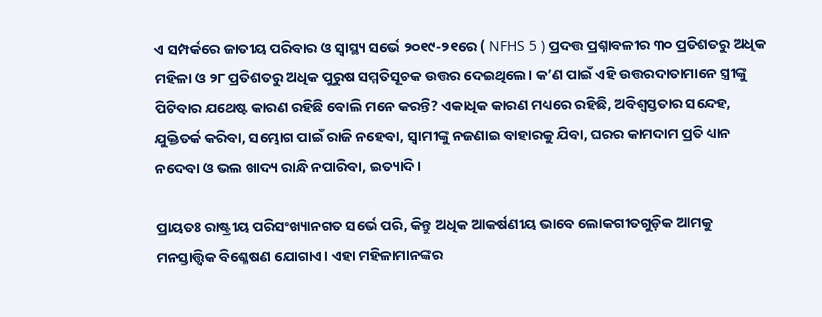ଏ ସମ୍ପର୍କରେ ଜାତୀୟ ପରିବାର ଓ ସ୍ୱାସ୍ଥ୍ୟ ସର୍ଭେ ୨୦୧୯-୨୧ରେ ( NFHS 5 ) ପ୍ରଦତ୍ତ ପ୍ରଶ୍ନାବଳୀର ୩୦ ପ୍ରତିଶତରୁ ଅଧିକ ମହିଳା ଓ ୨୮ ପ୍ରତିଶତରୁ ଅଧିକ ପୁରୁଷ ସମ୍ମତିସୂଚକ ଉତ୍ତର ଦେଇଥିଲେ। କ’ଣ ପାଇଁ ଏହି ଉତ୍ତରଦାତାମାନେ ସ୍ତ୍ରୀଙ୍କୁ ପିଟିବାର ଯଥେଷ୍ଟ କାରଣ ରହିଛି ବୋଲି ମନେ କରନ୍ତି? ଏକାଧିକ କାରଣ ମଧ୍ୟରେ ରହିଛି, ଅବିଶ୍ୱସ୍ତତାର ସନ୍ଦେହ, ଯୁକ୍ତିତର୍କ କରିବା, ସମ୍ଭୋଗ ପାଇଁ ରାଜି ନହେବା, ସ୍ୱାମୀଙ୍କୁ ନଜଣାଇ ବାହାରକୁ ଯିବା, ଘରର କାମଦାମ ପ୍ରତି ଧ୍ୟାନ ନଦେବା ଓ ଭଲ ଖାଦ୍ୟ ରାନ୍ଧି ନପାରିବା, ଇତ୍ୟାଦି।

ପ୍ରାୟତଃ ରାଷ୍ଟ୍ରୀୟ ପରିସଂଖ୍ୟାନଗତ ସର୍ଭେ ପରି, କିନ୍ତୁ ଅଧିକ ଆକର୍ଷଣୀୟ ଭାବେ ଲୋକଗୀତଗୁଡ଼ିକ ଆମକୁ ମନସ୍ତାତ୍ତ୍ଵିକ ବିଶ୍ଳେଷଣ ଯୋଗାଏ। ଏହା ମହିଳାମାନଙ୍କର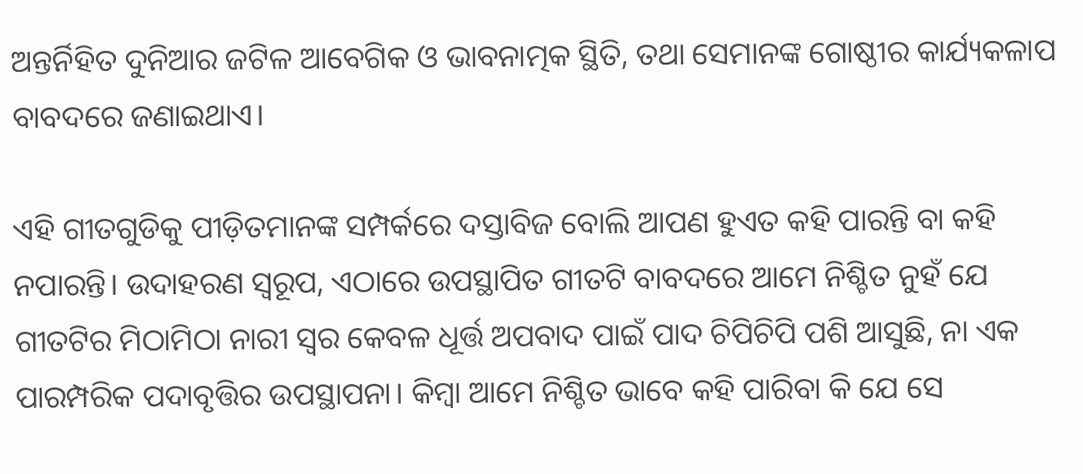ଅନ୍ତର୍ନିହିତ ଦୁନିଆର ଜଟିଳ ଆବେଗିକ ଓ ଭାବନାତ୍ମକ ସ୍ଥିତି, ତଥା ସେମାନଙ୍କ ଗୋଷ୍ଠୀର କାର୍ଯ୍ୟକଳାପ ବାବଦରେ ଜଣାଇଥାଏ।

ଏହି ଗୀତଗୁଡିକୁ ପୀଡ଼ିତମାନଙ୍କ ସମ୍ପର୍କରେ ଦସ୍ତାବିଜ ବୋଲି ଆପଣ ହୁଏତ କହି ପାରନ୍ତି ବା କହି ନପାରନ୍ତି। ଉଦାହରଣ ସ୍ଵରୂପ, ଏଠାରେ ଉପସ୍ଥାପିତ ଗୀତଟି ବାବଦରେ ଆମେ ନିଶ୍ଚିତ ନୁହଁ ଯେ ଗୀତଟିର ମିଠାମିଠା ନାରୀ ସ୍ଵର କେବଳ ଧୂର୍ତ୍ତ ଅପବାଦ ପାଇଁ ପାଦ ଚିପିଚିପି ପଶି ଆସୁଛି, ନା ଏକ ପାରମ୍ପରିକ ପଦାବୃତ୍ତିର ଉପସ୍ଥାପନା। କିମ୍ବା ଆମେ ନିଶ୍ଚିତ ଭାବେ କହି ପାରିବା କି ଯେ ସେ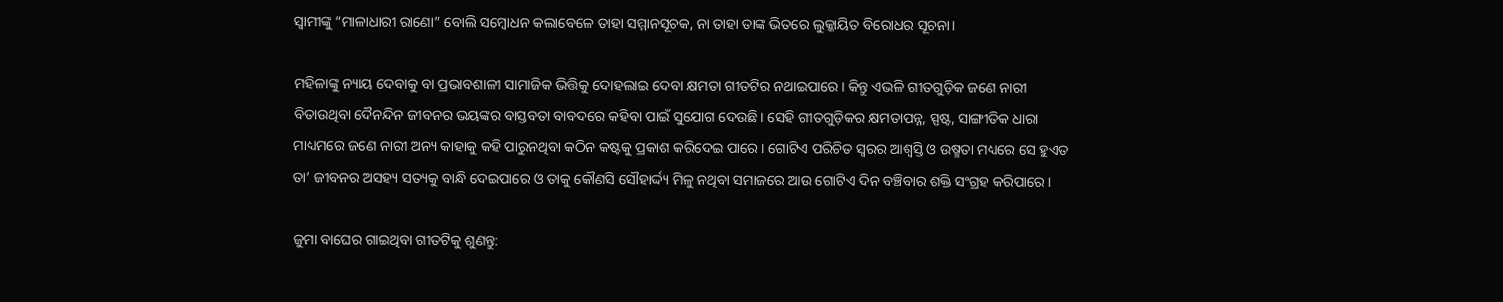ସ୍ଵାମୀଙ୍କୁ “ମାଳାଧାରୀ ରାଣୋ” ବୋଲି ସମ୍ବୋଧନ କଲାବେଳେ ତାହା ସମ୍ମାନସୂଚକ, ନା ତାହା ତାଙ୍କ ଭିତରେ ଲୁକ୍କାୟିତ ବିରୋଧର ସୂଚନା।

ମହିଳାଙ୍କୁ ନ୍ୟାୟ ଦେବାକୁ ବା ପ୍ରଭାବଶାଳୀ ସାମାଜିକ ଭିତ୍ତିକୁ ଦୋହଲାଇ ଦେବା କ୍ଷମତା ଗୀତଟିର ନଥାଇପାରେ। କିନ୍ତୁ ଏଭଳି ଗୀତଗୁଡ଼ିକ ଜଣେ ନାରୀ ବିତାଉଥିବା ଦୈନନ୍ଦିନ ଜୀବନର ଭୟଙ୍କର ବାସ୍ତବତା ବାବଦରେ କହିବା ପାଇଁ ସୁଯୋଗ ଦେଉଛି। ସେହି ଗୀତଗୁଡ଼ିକର କ୍ଷମତାପନ୍ନ, ସ୍ପଷ୍ଟ, ସାଙ୍ଗୀତିକ ଧାରା ମାଧ୍ୟମରେ ଜଣେ ନାରୀ ଅନ୍ୟ କାହାକୁ କହି ପାରୁନଥିବା କଠିନ କଷ୍ଟକୁ ପ୍ରକାଶ କରିଦେଇ ପାରେ। ଗୋଟିଏ ପରିଚିତ ସ୍ଵରର ଆଶ୍ଵସ୍ତି ଓ ଉଷ୍ମତା ମଧ୍ୟରେ ସେ ହୁଏତ ତା’ ଜୀବନର ଅସହ୍ୟ ସତ୍ୟକୁ ବାନ୍ଧି ଦେଇପାରେ ଓ ତାକୁ କୌଣସି ସୌହାର୍ଦ୍ଦ୍ୟ ମିଳୁ ନଥିବା ସମାଜରେ ଆଉ ଗୋଟିଏ ଦିନ ବଞ୍ଚିବାର ଶକ୍ତି ସଂଗ୍ରହ କରିପାରେ।

ଜୁମା ବାଘେର ଗାଇଥିବା ଗୀତଟିକୁ ଶୁଣନ୍ତୁ: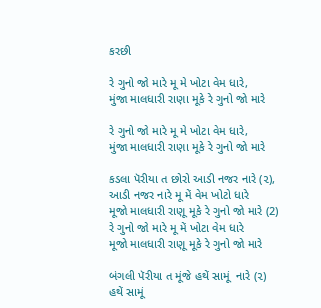કરછી

રે ગુનો જો મારે મૂ મે ખોટા વેમ ધારે,
મુંજા માલધારી રાણા મૂકે રે ગુનો જો મારે

રે ગુનો જો મારે મૂ મે ખોટા વેમ ધારે,
મુંજા માલધારી રાણા મૂકે રે ગુનો જો મારે

કડલા પૅરીયા ત છોરો આડી નજર નારે (૨),
આડી નજર નારે મૂ મેં વેમ ખોટો ધારે
મૂજો માલધારી રાણૂ મૂકે રે ગુનો જો મારે (2)
રે ગુનો જો મારે મૂ મેં ખોટા વેમ ધારે
મૂજો માલધારી રાણૂ મૂકે રે ગુનો જો મારે

બંગલી પૅરીયા ત મૂંજે હથેં સામૂં  નારે (૨)
હથેં સામૂં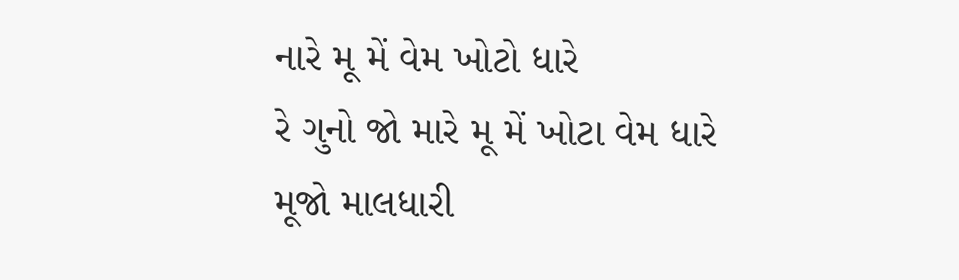નારે મૂ મેં વેમ ખોટો ધારે
રે ગુનો જો મારે મૂ મેં ખોટા વેમ ધારે
મૂજો માલધારી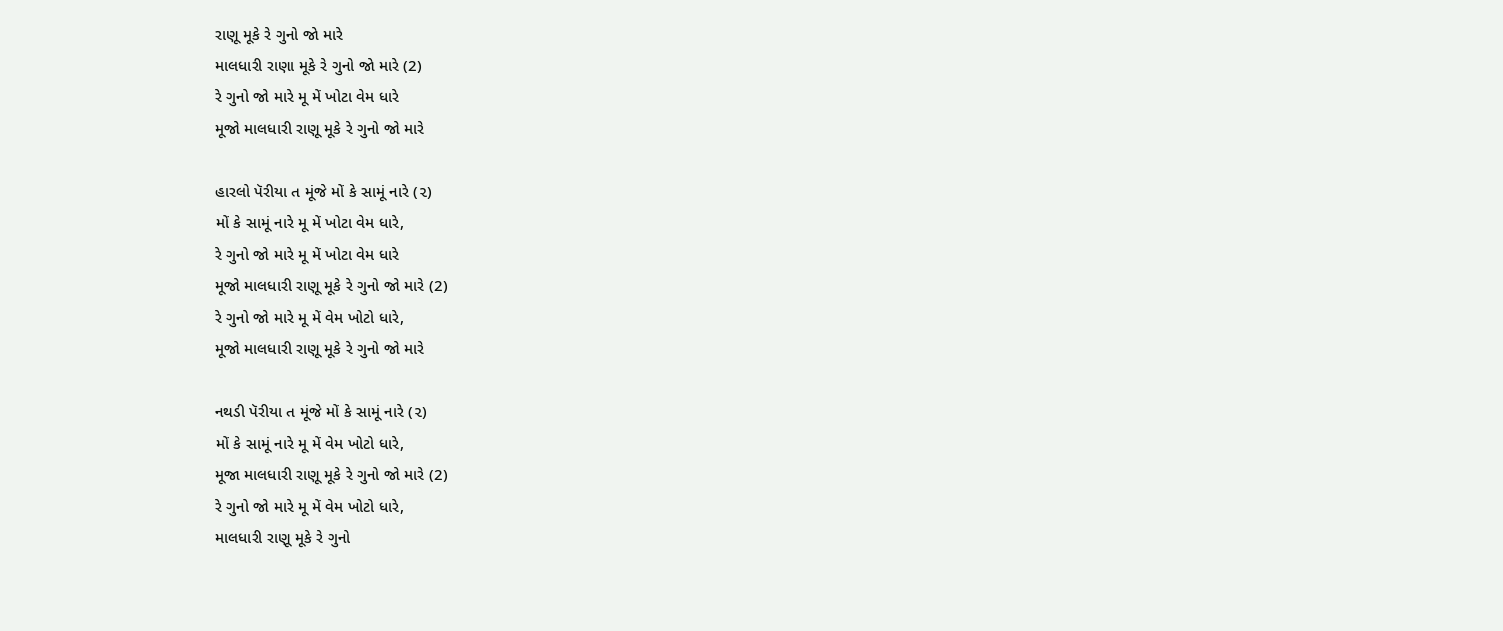રાણૂ મૂકે રે ગુનો જો મારે
માલધારી રાણા મૂકે રે ગુનો જો મારે (2)
રે ગુનો જો મારે મૂ મેં ખોટા વેમ ધારે
મૂજો માલધારી રાણૂ મૂકે રે ગુનો જો મારે

હારલો પૅરીયા ત મૂંજે મોં કે સામૂં નારે (૨)
મોં કે સામૂં નારે મૂ મેં ખોટા વેમ ધારે,
રે ગુનો જો મારે મૂ મેં ખોટા વેમ ધારે
મૂજો માલધારી રાણૂ મૂકે રે ગુનો જો મારે (2)
રે ગુનો જો મારે મૂ મેં વેમ ખોટો ધારે,
મૂજો માલધારી રાણૂ મૂકે રે ગુનો જો મારે

નથડી પૅરીયા ત મૂંજે મોં કે સામૂં નારે (૨)
મોં કે સામૂં નારે મૂ મેં વેમ ખોટો ધારે,
મૂજા માલધારી રાણૂ મૂકે રે ગુનો જો મારે (2)
રે ગુનો જો મારે મૂ મેં વેમ ખોટો ધારે,
માલધારી રાણૂ મૂકે રે ગુનો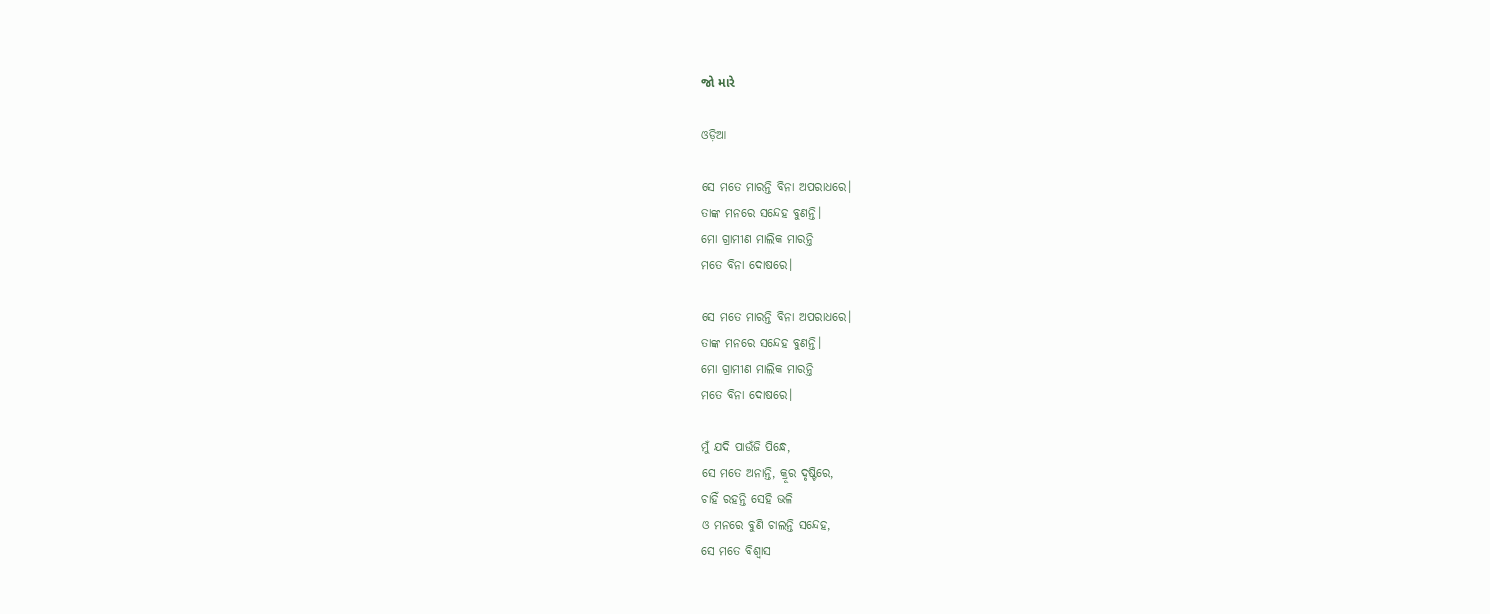જો મારે

ଓଡ଼ିଆ

ସେ ମତେ ମାରନ୍ତି ବିନା ଅପରାଧରେ।
ତାଙ୍କ ମନରେ ସନ୍ଦେହ ବୁଣନ୍ତି।
ମୋ ଗ୍ରାମୀଣ ମାଲିକ ମାରନ୍ତି
ମତେ ବିନା ଦୋଷରେ।

ସେ ମତେ ମାରନ୍ତି ବିନା ଅପରାଧରେ।
ତାଙ୍କ ମନରେ ସନ୍ଦେହ ବୁଣନ୍ତି।
ମୋ ଗ୍ରାମୀଣ ମାଲିକ ମାରନ୍ତି
ମତେ ବିନା ଦୋଷରେ।

ମୁଁ ଯଦି ପାଉଁଜି ପିନ୍ଧେ,
ସେ ମତେ ଅନାନ୍ତି, କ୍ରୂର ଦୃଷ୍ଟିରେ,
ଚାହିଁ ରହନ୍ତି ସେହି ଭଳି
ଓ ମନରେ ବୁଣି ଚାଲନ୍ତି ସନ୍ଦେହ,
ସେ ମତେ ବିଶ୍ଵାସ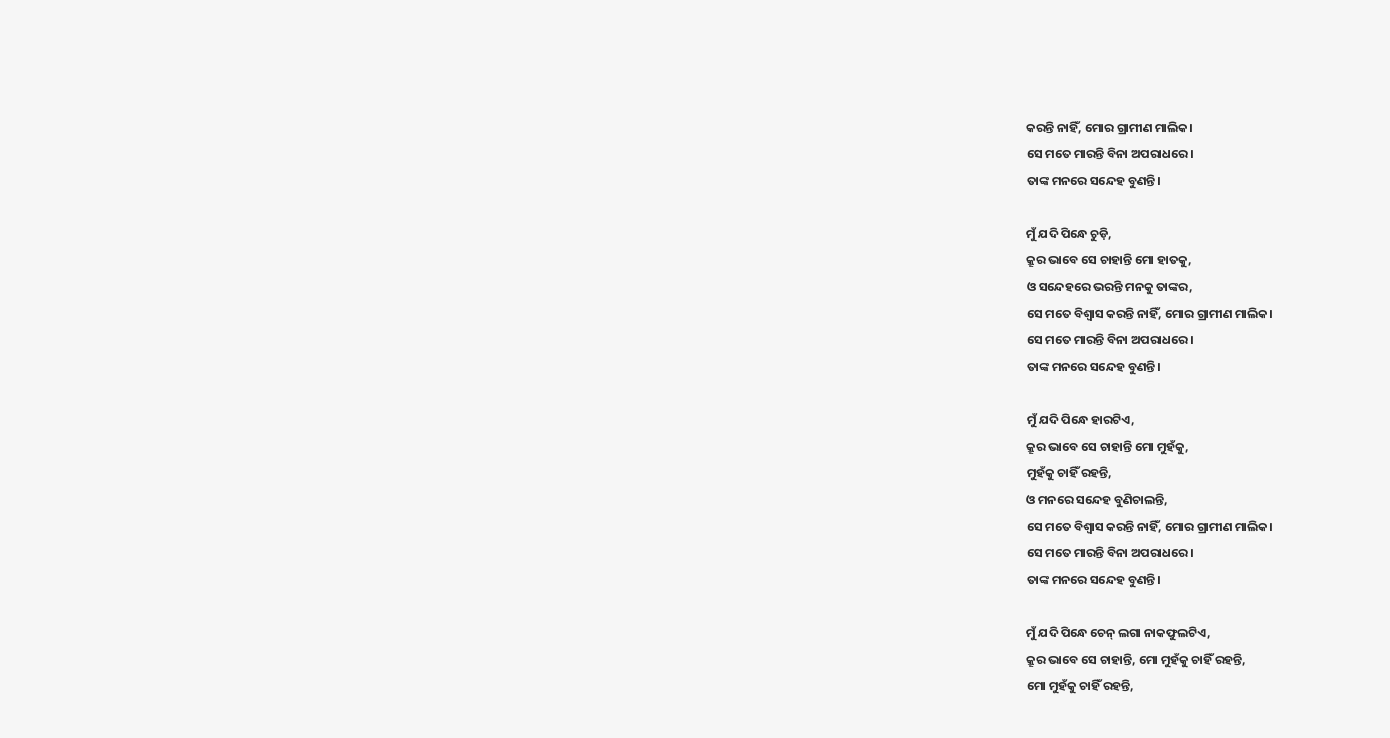କରନ୍ତି ନାହିଁ, ମୋର ଗ୍ରାମୀଣ ମାଲିକ।
ସେ ମତେ ମାରନ୍ତି ବିନା ଅପରାଧରେ।
ତାଙ୍କ ମନରେ ସନ୍ଦେହ ବୁଣନ୍ତି।

ମୁଁ ଯଦି ପିନ୍ଧେ ଚୁଡ଼ି,
କ୍ରୂର ଭାବେ ସେ ଚାହାନ୍ତି ମୋ ହାତକୁ,
ଓ ସନ୍ଦେହରେ ଭରନ୍ତି ମନକୁ ତାଙ୍କର,
ସେ ମତେ ବିଶ୍ଵାସ କରନ୍ତି ନାହିଁ, ମୋର ଗ୍ରାମୀଣ ମାଲିକ।
ସେ ମତେ ମାରନ୍ତି ବିନା ଅପରାଧରେ।
ତାଙ୍କ ମନରେ ସନ୍ଦେହ ବୁଣନ୍ତି।

ମୁଁ ଯଦି ପିନ୍ଧେ ହାରଟିଏ,
କ୍ରୂର ଭାବେ ସେ ଚାହାନ୍ତି ମୋ ମୁହଁକୁ,
ମୁହଁକୁ ଚାହିଁ ରହନ୍ତି,
ଓ ମନରେ ସନ୍ଦେହ ବୁଣିଚାଲନ୍ତି,
ସେ ମତେ ବିଶ୍ଵାସ କରନ୍ତି ନାହିଁ, ମୋର ଗ୍ରାମୀଣ ମାଲିକ।
ସେ ମତେ ମାରନ୍ତି ବିନା ଅପରାଧରେ।
ତାଙ୍କ ମନରେ ସନ୍ଦେହ ବୁଣନ୍ତି।

ମୁଁ ଯଦି ପିନ୍ଧେ ଚେନ୍‌ ଲଗା ନାକଫୁଲଟିଏ,
କ୍ରୂର ଭାବେ ସେ ଚାହାନ୍ତି, ମୋ ମୁହଁକୁ ଚାହିଁ ରହନ୍ତି,
ମୋ ମୁହଁକୁ ଚାହିଁ ରହନ୍ତି,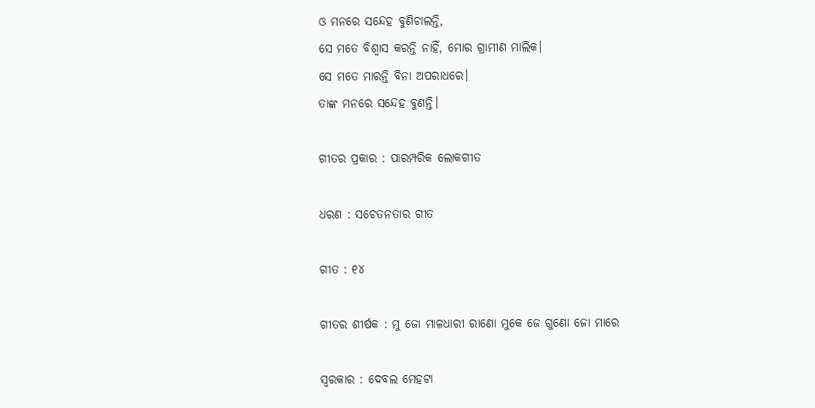ଓ ମନରେ ସନ୍ଦେହ ବୁଣିଚାଲନ୍ତି,
ସେ ମତେ ବିଶ୍ଵାସ କରନ୍ତି ନାହିଁ, ମୋର ଗ୍ରାମୀଣ ମାଲିକ।
ସେ ମତେ ମାରନ୍ତି ବିନା ଅପରାଧରେ।
ତାଙ୍କ ମନରେ ସନ୍ଦେହ ବୁଣନ୍ତି।

ଗୀତର ପ୍ରକାର : ପାରମ୍ପରିକ ଲୋକଗୀତ

ଧରଣ : ସଚେତନତାର ଗୀତ

ଗୀତ : ୧୪

ଗୀତର ଶୀର୍ଷକ : ମୁ ଜୋ ମାଳଧାରୀ ରାଣୋ ମୁକେ ଜେ ଗୁଣୋ ଜୋ ମାରେ

ସ୍ଵରକାର : ଦେବଲ ମେହଟା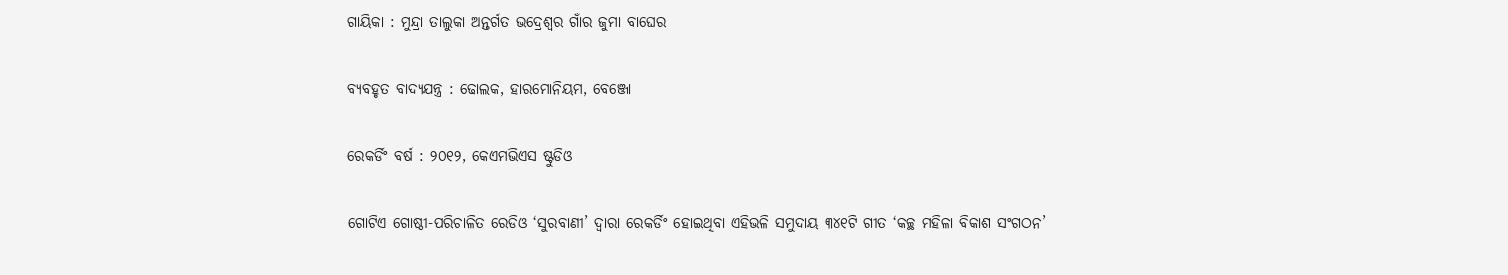ଗାୟିକା : ମୁନ୍ଦ୍ରା ତାଲୁକା ଅନ୍ତର୍ଗତ ଭଦ୍ରେଶ୍ଵର ଗାଁର ଜୁମା ବାଘେର

ବ୍ୟବହୃତ ବାଦ୍ୟଯନ୍ତ୍ର : ଢୋଲକ, ହାରମୋନିୟମ, ବେଞ୍ଜୋ

ରେକର୍ଡିଂ ବର୍ଷ : ୨୦୧୨, କେଏମଭିଏସ ଷ୍ଟୁଡିଓ

ଗୋଟିଏ ଗୋଷ୍ଠୀ-ପରିଚାଳିତ ରେଡିଓ ‘ସୁରବାଣୀ’ ଦ୍ଵାରା ରେକର୍ଡିଂ ହୋଇଥିବା ଏହିଭଳି ସମୁଦାୟ ୩୪୧ଟି ଗୀତ ‘କଚ୍ଛ ମହିଳା ବିକାଶ ସଂଗଠନ’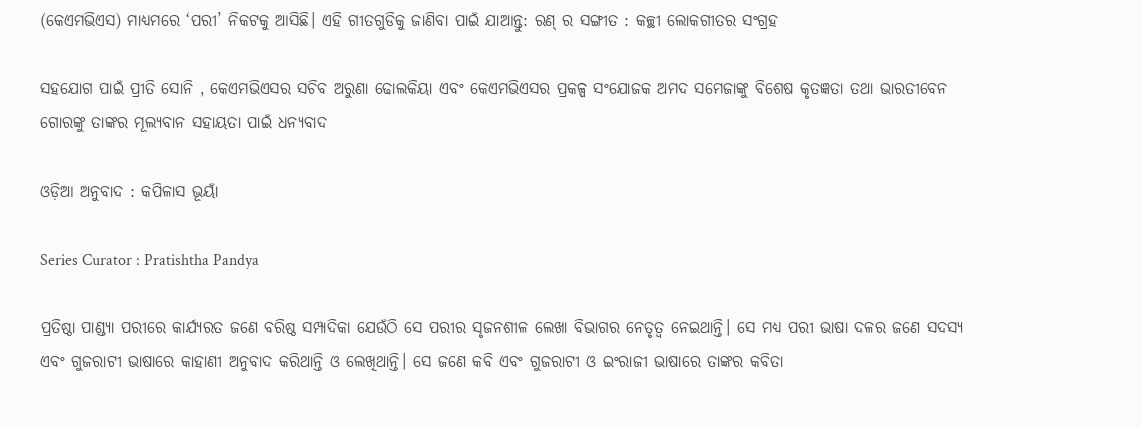(କେଏମଭିଏସ) ମାଧ୍ୟମରେ ‘ପରୀ’ ନିକଟକୁ ଆସିଛି। ଏହି ଗୀତଗୁଡିକୁ ଜାଣିବା ପାଇଁ ଯାଆନ୍ତୁ: ରଣ୍‌ ର ସଙ୍ଗୀତ : କଚ୍ଛୀ ଲୋକଗୀତର ସଂଗ୍ରହ

ସହଯୋଗ ପାଇଁ ପ୍ରୀତି ସୋନି , କେଏମଭିଏସର ସଚିବ ଅରୁଣା ଢୋଲକିୟା ଏବଂ କେଏମଭିଏସର ପ୍ରକଳ୍ପ ସଂଯୋଜକ ଅମଦ ସମେଜାଙ୍କୁ ବିଶେଷ କୃତଜ୍ଞତା ତଥା ଭାରତୀବେନ ଗୋରଙ୍କୁ ତାଙ୍କର ମୂଲ୍ୟବାନ ସହାୟତା ପାଇଁ ଧନ୍ୟବାଦ

ଓଡ଼ିଆ ଅନୁବାଦ : କପିଳାସ ଭୂୟାଁ

Series Curator : Pratishtha Pandya

ପ୍ରତିଷ୍ଠା ପାଣ୍ଡ୍ୟା ପରୀରେ କାର୍ଯ୍ୟରତ ଜଣେ ବରିଷ୍ଠ ସମ୍ପାଦିକା ଯେଉଁଠି ସେ ପରୀର ସୃଜନଶୀଳ ଲେଖା ବିଭାଗର ନେତୃତ୍ୱ ନେଇଥାନ୍ତି। ସେ ମଧ୍ୟ ପରୀ ଭାଷା ଦଳର ଜଣେ ସଦସ୍ୟ ଏବଂ ଗୁଜରାଟୀ ଭାଷାରେ କାହାଣୀ ଅନୁବାଦ କରିଥାନ୍ତି ଓ ଲେଖିଥାନ୍ତି। ସେ ଜଣେ କବି ଏବଂ ଗୁଜରାଟୀ ଓ ଇଂରାଜୀ ଭାଷାରେ ତାଙ୍କର କବିତା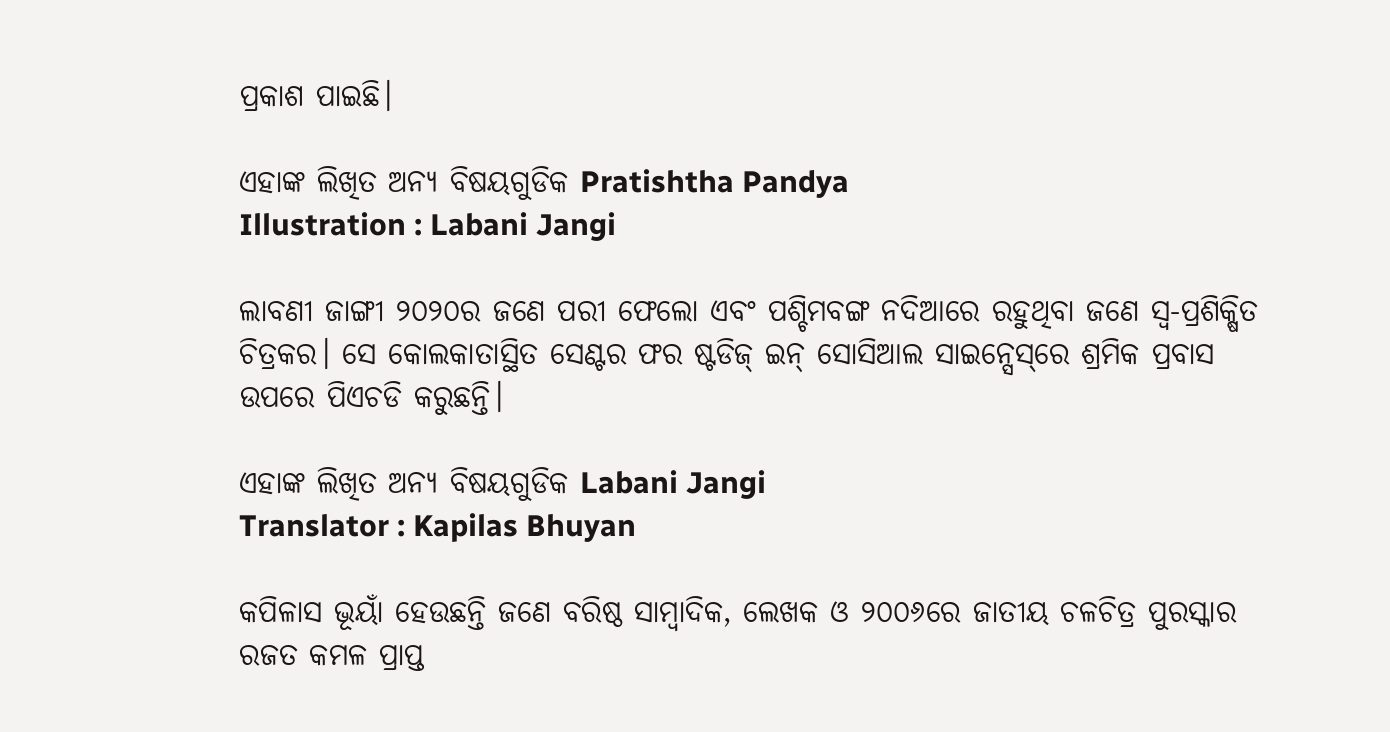ପ୍ରକାଶ ପାଇଛି।

ଏହାଙ୍କ ଲିଖିତ ଅନ୍ୟ ବିଷୟଗୁଡିକ Pratishtha Pandya
Illustration : Labani Jangi

ଲାବଣୀ ଜାଙ୍ଗୀ ୨୦୨୦ର ଜଣେ ପରୀ ଫେଲୋ ଏବଂ ପଶ୍ଚିମବଙ୍ଗ ନଦିଆରେ ରହୁଥିବା ଜଣେ ସ୍ୱ-ପ୍ରଶିକ୍ଷିତ ଚିତ୍ରକର। ସେ କୋଲକାତାସ୍ଥିତ ସେଣ୍ଟର ଫର ଷ୍ଟଡିଜ୍‌ ଇନ୍‌ ସୋସିଆଲ ସାଇନ୍ସେସ୍‌ରେ ଶ୍ରମିକ ପ୍ରବାସ ଉପରେ ପିଏଚଡି କରୁଛନ୍ତି।

ଏହାଙ୍କ ଲିଖିତ ଅନ୍ୟ ବିଷୟଗୁଡିକ Labani Jangi
Translator : Kapilas Bhuyan

କପିଳାସ ଭୂୟାଁ ହେଉଛନ୍ତି ଜଣେ ବରିଷ୍ଠ ସାମ୍ବାଦିକ, ଲେଖକ ଓ ୨୦୦୬ରେ ଜାତୀୟ ଚଳଚିତ୍ର ପୁରସ୍କାର ରଜତ କମଳ ପ୍ରାପ୍ତ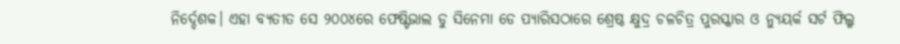ନିର୍ଦ୍ଦେଶକ। ଏହା ବ୍ୟତୀତ ସେ ୨୦୦୪ରେ ଫେଷ୍ଟିଭାଲ ଡୁ ସିନେମା ଡେ ପ୍ୟାରିସଠାରେ ଶ୍ରେଷ୍ଠ କ୍ଷୁଦ୍ର ଚଳଚିତ୍ର ପୁରସ୍କାର ଓ ନ୍ୟୁୟର୍କ ସର୍ଟ ଫିଲ୍ମ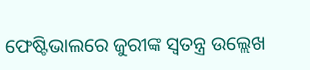ଫେଷ୍ଟିଭାଲରେ ଜୁରୀଙ୍କ ସ୍ୱତନ୍ତ୍ର ଉଲ୍ଲେଖ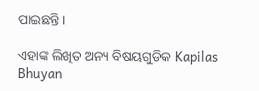ପାଇଛନ୍ତି।

ଏହାଙ୍କ ଲିଖିତ ଅନ୍ୟ ବିଷୟଗୁଡିକ Kapilas Bhuyan